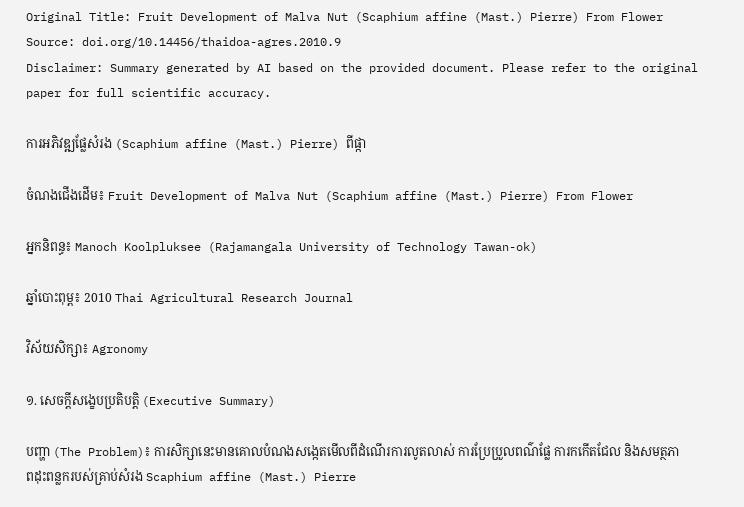Original Title: Fruit Development of Malva Nut (Scaphium affine (Mast.) Pierre) From Flower
Source: doi.org/10.14456/thaidoa-agres.2010.9
Disclaimer: Summary generated by AI based on the provided document. Please refer to the original paper for full scientific accuracy.

ការអភិវឌ្ឍផ្លែសំរង (Scaphium affine (Mast.) Pierre) ពីផ្កា

ចំណងជើងដើម៖ Fruit Development of Malva Nut (Scaphium affine (Mast.) Pierre) From Flower

អ្នកនិពន្ធ៖ Manoch Koolpluksee (Rajamangala University of Technology Tawan-ok)

ឆ្នាំបោះពុម្ព៖ 2010 Thai Agricultural Research Journal

វិស័យសិក្សា៖ Agronomy

១. សេចក្តីសង្ខេបប្រតិបត្តិ (Executive Summary)

បញ្ហា (The Problem)៖ ការសិក្សានេះមានគោលបំណងសង្កេតមើលពីដំណើរការលូតលាស់ ការប្រែប្រួលពណ៌ផ្លែ ការកកើតជែល និងសមត្ថភាពដុះពន្លករបស់គ្រាប់សំរង Scaphium affine (Mast.) Pierre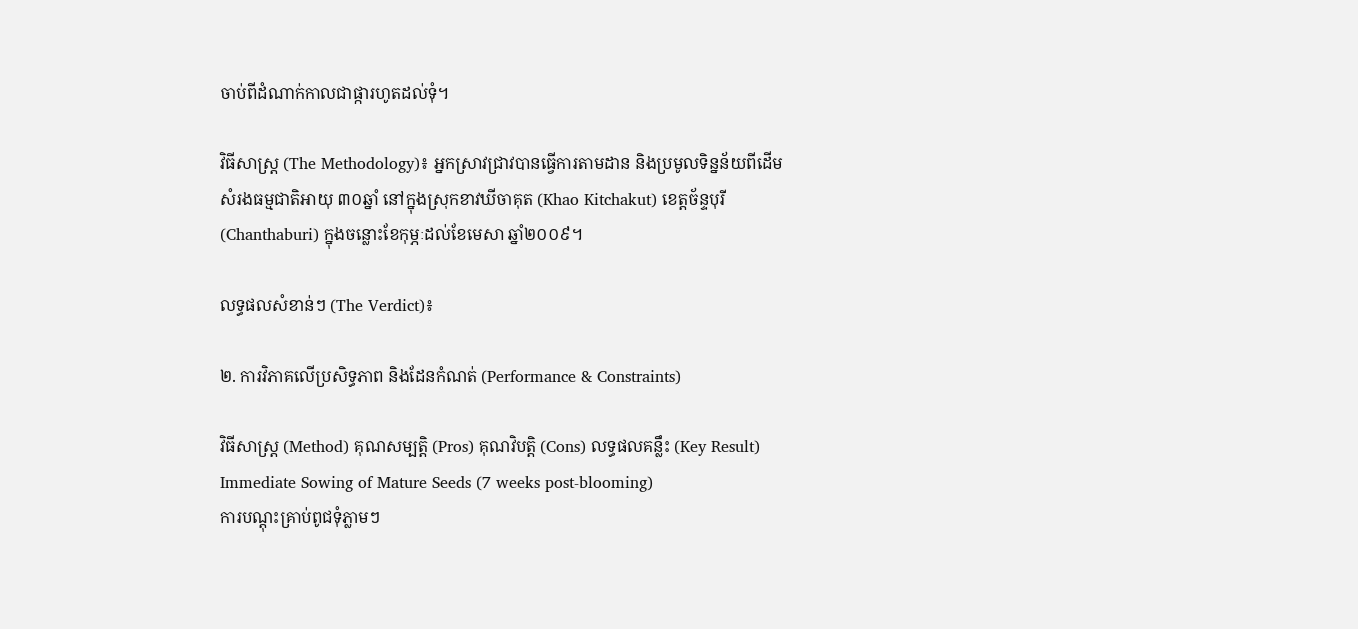ចាប់ពីដំណាក់កាលជាផ្ការហូតដល់ទុំ។

វិធីសាស្ត្រ (The Methodology)៖ អ្នកស្រាវជ្រាវបានធ្វើការតាមដាន និងប្រមូលទិន្នន័យពីដើមសំរងធម្មជាតិអាយុ ៣០ឆ្នាំ នៅក្នុងស្រុកខាវឃីចាគុត (Khao Kitchakut) ខេត្តច័ន្ទបុរី (Chanthaburi) ក្នុងចន្លោះខែកុម្ភៈដល់ខែមេសា ឆ្នាំ២០០៩។

លទ្ធផលសំខាន់ៗ (The Verdict)៖

២. ការវិភាគលើប្រសិទ្ធភាព និងដែនកំណត់ (Performance & Constraints)

វិធីសាស្ត្រ (Method) គុណសម្បត្តិ (Pros) គុណវិបត្តិ (Cons) លទ្ធផលគន្លឹះ (Key Result)
Immediate Sowing of Mature Seeds (7 weeks post-blooming)
ការបណ្តុះគ្រាប់ពូជទុំភ្លាមៗ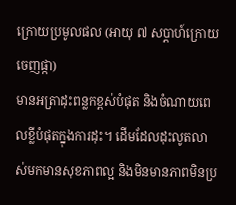ក្រោយប្រមូលផល (អាយុ ៧ សប្តាហ៍ក្រោយចេញផ្កា)
មានអត្រាដុះពន្លកខ្ពស់បំផុត និងចំណាយពេលខ្លីបំផុតក្នុងការដុះ។ ដើមដែលដុះលូតលាស់មកមានសុខភាពល្អ និងមិនមានភាពមិនប្រ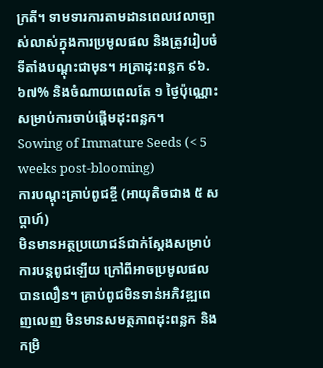ក្រតី។ ទាមទារការតាមដានពេលវេលាច្បាស់លាស់ក្នុងការប្រមូលផល និងត្រូវរៀបចំទីតាំងបណ្តុះជាមុន។ អត្រាដុះពន្លក ៩៦.៦៧% និងចំណាយពេលតែ ១ ថ្ងៃប៉ុណ្ណោះសម្រាប់ការចាប់ផ្តើមដុះពន្លក។
Sowing of Immature Seeds (< 5 weeks post-blooming)
ការបណ្តុះគ្រាប់ពូជខ្ចី (អាយុតិចជាង ៥ សប្តាហ៍)
មិនមានអត្ថប្រយោជន៍ជាក់ស្តែងសម្រាប់ការបន្តពូជឡើយ ក្រៅពីអាចប្រមូលផលបានលឿន។ គ្រាប់ពូជមិនទាន់អភិវឌ្ឍពេញលេញ មិនមានសមត្ថភាពដុះពន្លក និងកម្រិ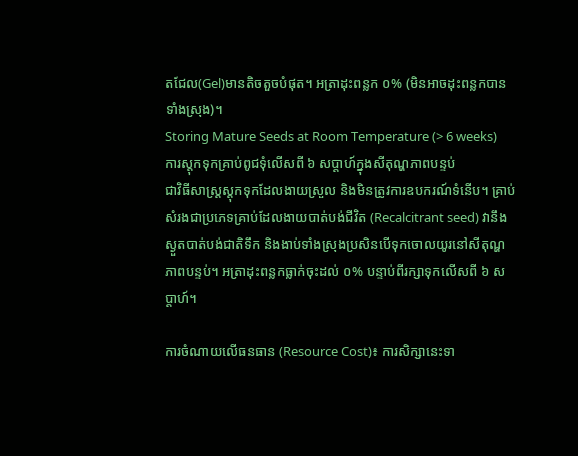តជែល(Gel)មានតិចតួចបំផុត។ អត្រាដុះពន្លក ០% (មិនអាចដុះពន្លកបានទាំងស្រុង)។
Storing Mature Seeds at Room Temperature (> 6 weeks)
ការស្តុកទុកគ្រាប់ពូជទុំលើសពី ៦ សប្តាហ៍ក្នុងសីតុណ្ហភាពបន្ទប់
ជាវិធីសាស្រ្តស្តុកទុកដែលងាយស្រួល និងមិនត្រូវការឧបករណ៍ទំនើប។ គ្រាប់សំរងជាប្រភេទគ្រាប់ដែលងាយបាត់បង់ជីវិត (Recalcitrant seed) វានឹងស្ងួតបាត់បង់ជាតិទឹក និងងាប់ទាំងស្រុងប្រសិនបើទុកចោលយូរនៅសីតុណ្ហភាពបន្ទប់។ អត្រាដុះពន្លកធ្លាក់ចុះដល់ ០% បន្ទាប់ពីរក្សាទុកលើសពី ៦ សប្តាហ៍។

ការចំណាយលើធនធាន (Resource Cost)៖ ការសិក្សានេះទា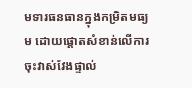មទារធនធានក្នុងកម្រិតមធ្យម ដោយផ្តោតសំខាន់លើការចុះវាស់វែងផ្ទាល់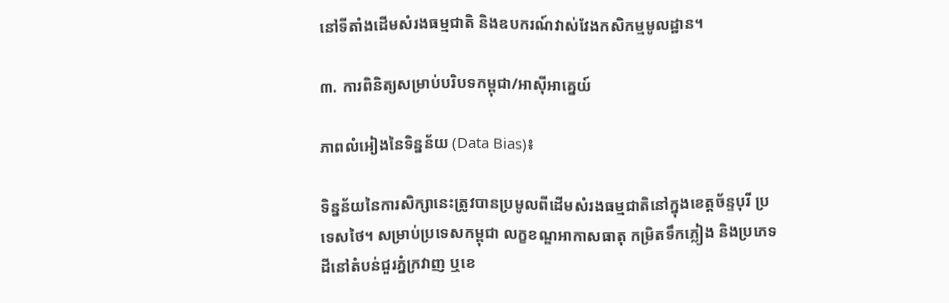នៅទីតាំងដើមសំរងធម្មជាតិ និងឧបករណ៍វាស់វែងកសិកម្មមូលដ្ឋាន។

៣. ការពិនិត្យសម្រាប់បរិបទកម្ពុជា/អាស៊ីអាគ្នេយ៍

ភាពលំអៀងនៃទិន្នន័យ (Data Bias)៖

ទិន្នន័យនៃការសិក្សានេះត្រូវបានប្រមូលពីដើមសំរងធម្មជាតិនៅក្នុងខេត្តច័ន្ទបុរី ប្រទេសថៃ។ សម្រាប់ប្រទេសកម្ពុជា លក្ខខណ្ឌអាកាសធាតុ កម្រិតទឹកភ្លៀង និងប្រភេទដីនៅតំបន់ជួរភ្នំក្រវាញ ឬខេ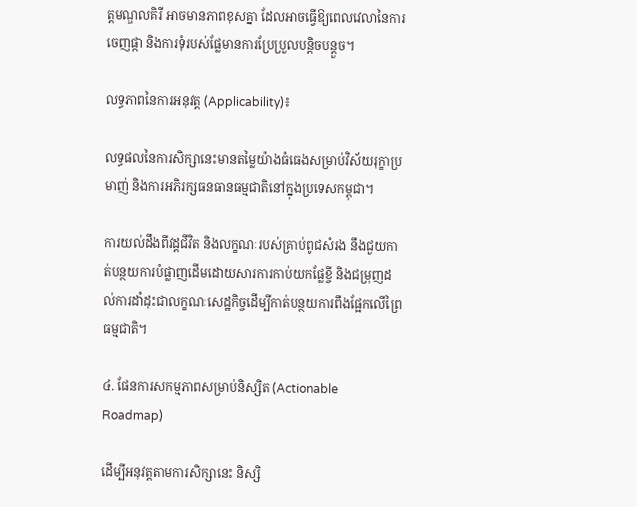ត្តមណ្ឌលគិរី អាចមានភាពខុសគ្នា ដែលអាចធ្វើឱ្យពេលវេលានៃការចេញផ្កា និងការទុំរបស់ផ្លែមានការប្រែប្រួលបន្តិចបន្តួច។

លទ្ធភាពនៃការអនុវត្ត (Applicability)៖

លទ្ធផលនៃការសិក្សានេះមានតម្លៃយ៉ាងធំធេងសម្រាប់វិស័យរុក្ខាប្រមាញ់ និងការអភិរក្សធនធានធម្មជាតិនៅក្នុងប្រទេសកម្ពុជា។

ការយល់ដឹងពីវដ្តជីវិត និងលក្ខណៈរបស់គ្រាប់ពូជសំរង នឹងជួយកាត់បន្ថយការបំផ្លាញដើមដោយសារការកាប់យកផ្លែខ្ចី និងជម្រុញដល់ការដាំដុះជាលក្ខណៈសេដ្ឋកិច្ចដើម្បីកាត់បន្ថយការពឹងផ្អែកលើព្រៃធម្មជាតិ។

៤. ផែនការសកម្មភាពសម្រាប់និស្សិត (Actionable Roadmap)

ដើម្បីអនុវត្តតាមការសិក្សានេះ និស្សិ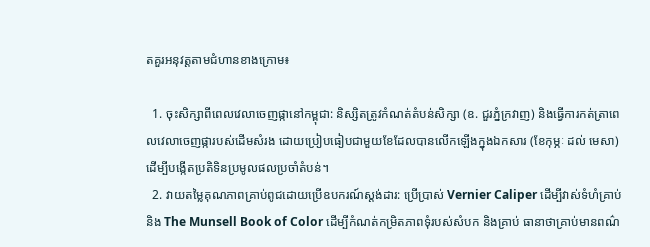តគួរអនុវត្តតាមជំហានខាងក្រោម៖

  1. ចុះសិក្សាពីពេលវេលាចេញផ្កានៅកម្ពុជា: និស្សិតត្រូវកំណត់តំបន់សិក្សា (ឧ. ជួរភ្នំក្រវាញ) និងធ្វើការកត់ត្រាពេលវេលាចេញផ្ការបស់ដើមសំរង ដោយប្រៀបធៀបជាមួយខែដែលបានលើកឡើងក្នុងឯកសារ (ខែកុម្ភៈ ដល់ មេសា) ដើម្បីបង្កើតប្រតិទិនប្រមូលផលប្រចាំតំបន់។
  2. វាយតម្លៃគុណភាពគ្រាប់ពូជដោយប្រើឧបករណ៍ស្តង់ដារ: ប្រើប្រាស់ Vernier Caliper ដើម្បីវាស់ទំហំគ្រាប់ និង The Munsell Book of Color ដើម្បីកំណត់កម្រិតភាពទុំរបស់សំបក និងគ្រាប់ ធានាថាគ្រាប់មានពណ៌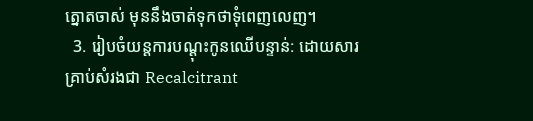ត្នោតចាស់ មុននឹងចាត់ទុកថាទុំពេញលេញ។
  3. រៀបចំយន្តការបណ្តុះកូនឈើបន្ទាន់: ដោយសារគ្រាប់សំរងជា Recalcitrant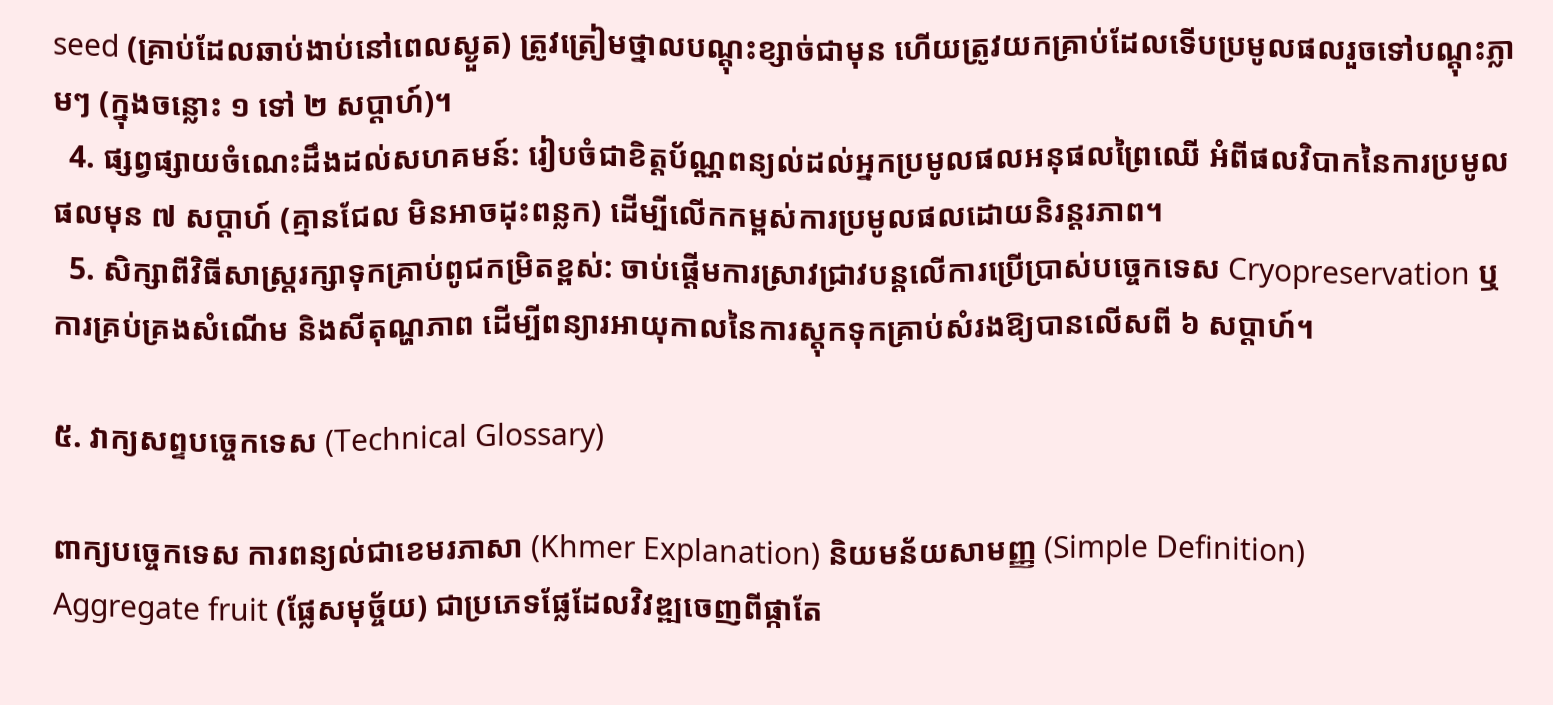seed (គ្រាប់ដែលឆាប់ងាប់នៅពេលស្ងួត) ត្រូវត្រៀមថ្នាលបណ្តុះខ្សាច់ជាមុន ហើយត្រូវយកគ្រាប់ដែលទើបប្រមូលផលរួចទៅបណ្តុះភ្លាមៗ (ក្នុងចន្លោះ ១ ទៅ ២ សប្តាហ៍)។
  4. ផ្សព្វផ្សាយចំណេះដឹងដល់សហគមន៍: រៀបចំជាខិត្តប័ណ្ណពន្យល់ដល់អ្នកប្រមូលផលអនុផលព្រៃឈើ អំពីផលវិបាកនៃការប្រមូលផលមុន ៧ សប្តាហ៍ (គ្មានជែល មិនអាចដុះពន្លក) ដើម្បីលើកកម្ពស់ការប្រមូលផលដោយនិរន្តរភាព។
  5. សិក្សាពីវិធីសាស្រ្តរក្សាទុកគ្រាប់ពូជកម្រិតខ្ពស់: ចាប់ផ្តើមការស្រាវជ្រាវបន្តលើការប្រើប្រាស់បច្ចេកទេស Cryopreservation ឬការគ្រប់គ្រងសំណើម និងសីតុណ្ហភាព ដើម្បីពន្យារអាយុកាលនៃការស្តុកទុកគ្រាប់សំរងឱ្យបានលើសពី ៦ សប្តាហ៍។

៥. វាក្យសព្ទបច្ចេកទេស (Technical Glossary)

ពាក្យបច្ចេកទេស ការពន្យល់ជាខេមរភាសា (Khmer Explanation) និយមន័យសាមញ្ញ (Simple Definition)
Aggregate fruit (ផ្លែសមុច្ច័យ) ជាប្រភេទផ្លែដែលវិវឌ្ឍចេញពីផ្កាតែ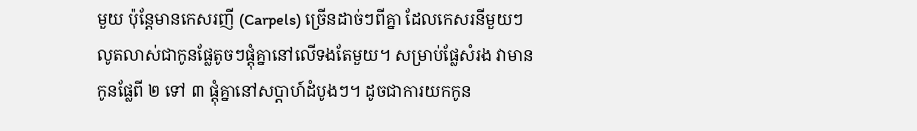មួយ ប៉ុន្តែមានកេសរញី (Carpels) ច្រើនដាច់ៗពីគ្នា ដែលកេសរនីមួយៗលូតលាស់ជាកូនផ្លែតូចៗផ្តុំគ្នានៅលើទងតែមួយ។ សម្រាប់ផ្លែសំរង វាមានកូនផ្លែពី ២ ទៅ ៣ ផ្តុំគ្នានៅសប្តាហ៍ដំបូងៗ។ ដូចជាការយកកូន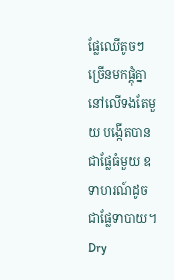ផ្លែឈើតូចៗច្រើនមកផ្តុំគ្នានៅលើទងតែមួយ បង្កើតបានជាផ្លែធំមួយ ឧទាហរណ៍ដូចជាផ្លែទាបាយ។
Dry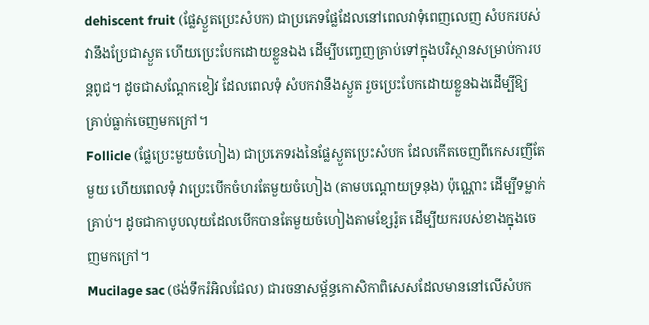dehiscent fruit (ផ្លែស្ងួតប្រេះសំបក) ជាប្រភេទផ្លែដែលនៅពេលវាទុំពេញលេញ សំបករបស់វានឹងប្រែជាស្ងួត ហើយប្រេះបែកដោយខ្លួនឯង ដើម្បីបញ្ចេញគ្រាប់ទៅក្នុងបរិស្ថានសម្រាប់ការបន្តពូជ។ ដូចជាសណ្តែកខៀវ ដែលពេលទុំ សំបកវានឹងស្ងួត រួចប្រេះបែកដោយខ្លួនឯងដើម្បីឱ្យគ្រាប់ធ្លាក់ចេញមកក្រៅ។
Follicle (ផ្លែប្រេះមួយចំហៀង) ជាប្រភេទរងនៃផ្លែស្ងួតប្រេះសំបក ដែលកើតចេញពីកេសរញីតែមួយ ហើយពេលទុំ វាប្រេះបើកចំហរតែមួយចំហៀង (តាមបណ្តោយទ្រនុង) ប៉ុណ្ណោះ ដើម្បីទម្លាក់គ្រាប់។ ដូចជាកាបូបលុយដែលបើកបានតែមួយចំហៀងតាមខ្សែរ៉ូត ដើម្បីយករបស់ខាងក្នុងចេញមកក្រៅ។
Mucilage sac (ថង់ទឹករំអិលជែល) ជារចនាសម្ព័ន្ធកោសិកាពិសេសដែលមាននៅលើសំបក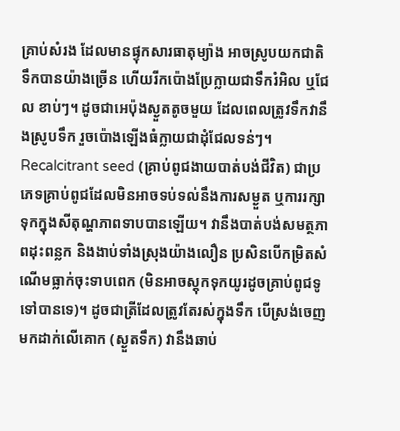គ្រាប់សំរង ដែលមានផ្ទុកសារធាតុម្យ៉ាង អាចស្រូបយកជាតិទឹកបានយ៉ាងច្រើន ហើយរីកប៉ោងប្រែក្លាយជាទឹករំអិល ឬជែល ខាប់ៗ។ ដូចជាអេប៉ុងស្ងួតតូចមួយ ដែលពេលត្រូវទឹកវានឹងស្រូបទឹក រួចប៉ោងឡើងធំក្លាយជាដុំជែលទន់ៗ។
Recalcitrant seed (គ្រាប់ពូជងាយបាត់បង់ជីវិត) ជាប្រភេទគ្រាប់ពូជដែលមិនអាចទប់ទល់នឹងការសម្ងួត ឬការរក្សាទុកក្នុងសីតុណ្ហភាពទាបបានឡើយ។ វានឹងបាត់បង់សមត្ថភាពដុះពន្លក និងងាប់ទាំងស្រុងយ៉ាងលឿន ប្រសិនបើកម្រិតសំណើមធ្លាក់ចុះទាបពេក (មិនអាចស្តុកទុកយូរដូចគ្រាប់ពូជទូទៅបានទេ)។ ដូចជាត្រីដែលត្រូវតែរស់ក្នុងទឹក បើស្រង់ចេញមកដាក់លើគោក (ស្ងួតទឹក) វានឹងឆាប់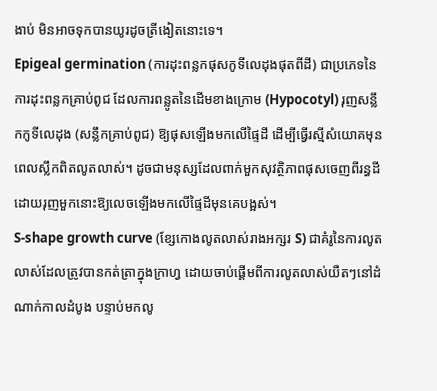ងាប់ មិនអាចទុកបានយូរដូចត្រីងៀតនោះទេ។
Epigeal germination (ការដុះពន្លកផុសកូទីលេដុងផុតពីដី) ជាប្រភេទនៃការដុះពន្លកគ្រាប់ពូជ ដែលការពន្លូតនៃដើមខាងក្រោម (Hypocotyl) រុញសន្លឹកកូទីលេដុង (សន្លឹកគ្រាប់ពូជ) ឱ្យផុសឡើងមកលើផ្ទៃដី ដើម្បីធ្វើរស្មីសំយោគមុនពេលស្លឹកពិតលូតលាស់។ ដូចជាមនុស្សដែលពាក់មួកសុវត្ថិភាពផុសចេញពីរន្ធដី ដោយរុញមួកនោះឱ្យលេចឡើងមកលើផ្ទៃដីមុនគេបង្អស់។
S-shape growth curve (ខ្សែកោងលូតលាស់រាងអក្សរ S) ជាគំរូនៃការលូតលាស់ដែលត្រូវបានកត់ត្រាក្នុងក្រាហ្វ ដោយចាប់ផ្តើមពីការលូតលាស់យឺតៗនៅដំណាក់កាលដំបូង បន្ទាប់មកលូ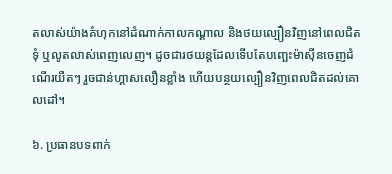តលាស់យ៉ាងគំហុកនៅដំណាក់កាលកណ្តាល និងថយល្បឿនវិញនៅពេលជិតទុំ ឬលូតលាស់ពេញលេញ។ ដូចជារថយន្តដែលទើបតែបញ្ឆេះម៉ាស៊ីនចេញដំណើរយឺតៗ រួចជាន់ហ្គាសលឿនខ្លាំង ហើយបន្ថយល្បឿនវិញពេលជិតដល់គោលដៅ។

៦. ប្រធានបទពាក់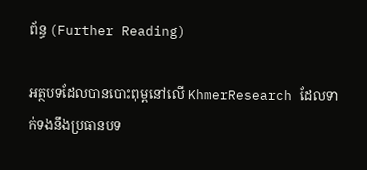ព័ន្ធ (Further Reading)

អត្ថបទដែលបានបោះពុម្ពនៅលើ KhmerResearch ដែលទាក់ទងនឹងប្រធានបទ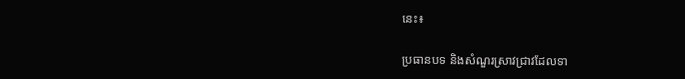នេះ៖

ប្រធានបទ និងសំណួរស្រាវជ្រាវដែលទា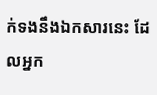ក់ទងនឹងឯកសារនេះ ដែលអ្នក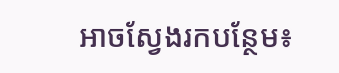អាចស្វែងរកបន្ថែម៖